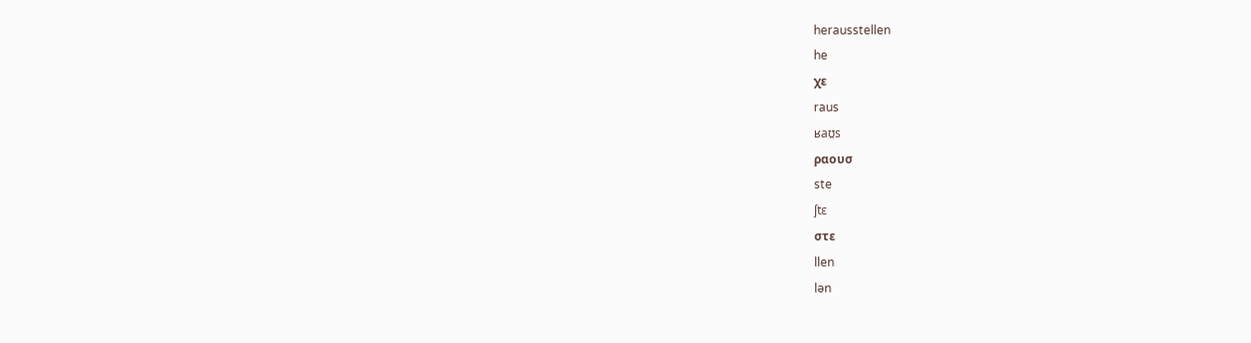herausstellen
he
χε
raus
ʁaʊ̯s
ραουσ
ste
ʃtɛ
στε
llen
lən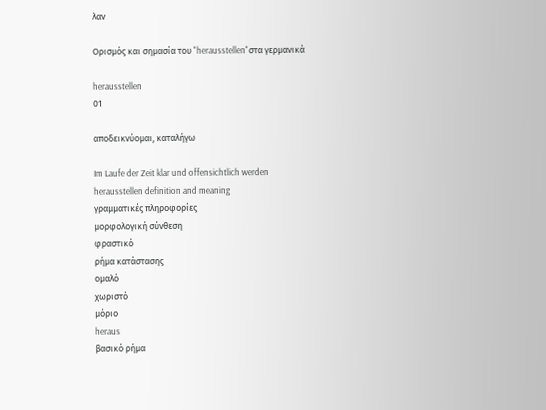λαν

Ορισμός και σημασία του "herausstellen"στα γερμανικά

herausstellen
01

αποδεικνύομαι, καταλήγω

Im Laufe der Zeit klar und offensichtlich werden
herausstellen definition and meaning
γραμματικές πληροφορίες
μορφολογική σύνθεση
φραστικό
ρήμα κατάστασης
ομαλό
χωριστό
μόριο
heraus
βασικό ρήμα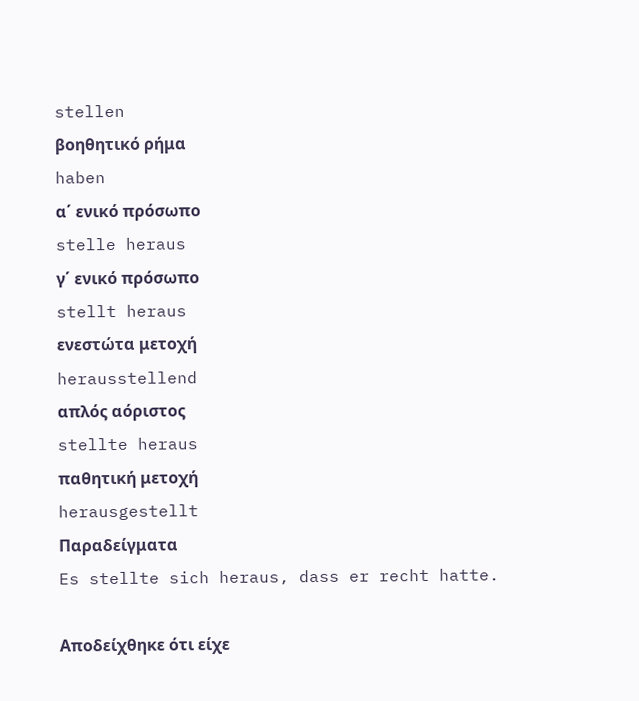stellen
βοηθητικό ρήμα
haben
α΄ ενικό πρόσωπο
stelle heraus
γ΄ ενικό πρόσωπο
stellt heraus
ενεστώτα μετοχή
herausstellend
απλός αόριστος
stellte heraus
παθητική μετοχή
herausgestellt
Παραδείγματα
Es stellte sich heraus, dass er recht hatte.

Αποδείχθηκε ότι είχε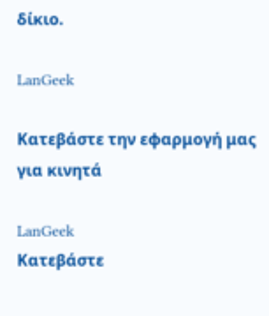δίκιο.

LanGeek

Κατεβάστε την εφαρμογή μας για κινητά

LanGeek
Κατεβάστε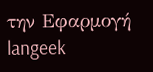την Εφαρμογή
langeek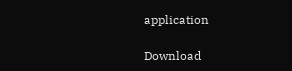application

Download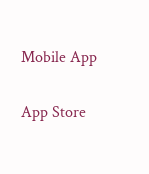Mobile App

App Store